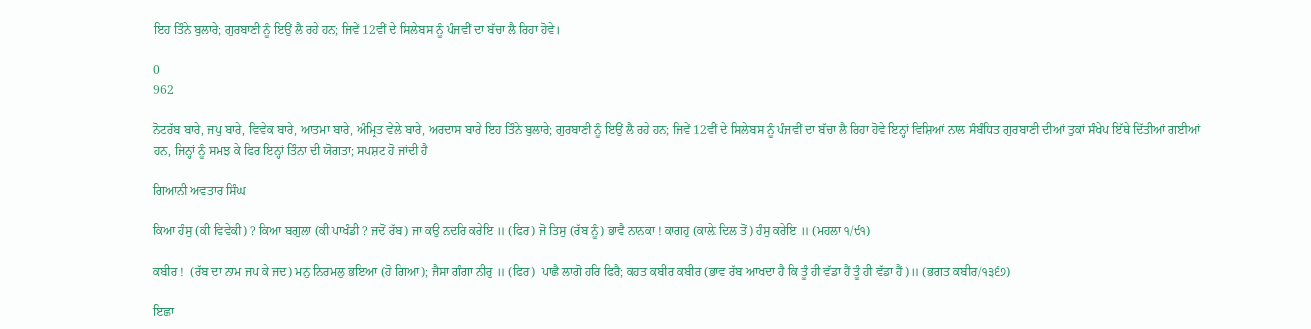ਇਹ ਤਿੰਨੇ ਬੁਲਾਰੇ; ਗੁਰਬਾਣੀ ਨੂੰ ਇਉਂ ਲੈ ਰਹੇ ਹਨ; ਜਿਵੇਂ 12ਵੀਂ ਦੇ ਸਿਲੇਬਸ ਨੂੰ ਪੰਜਵੀਂ ਦਾ ਬੱਚਾ ਲੈ ਰਿਹਾ ਹੋਵੇ।

0
962

ਨੋਟਰੱਬ ਬਾਰੇ, ਜਪੁ ਬਾਰੇ, ਵਿਵੇਕ ਬਾਰੇ, ਆਤਮਾ ਬਾਰੇ, ਅੰਮ੍ਰਿਤ ਵੇਲੇ ਬਾਰੇ, ਅਰਦਾਸ ਬਾਰੇ ਇਹ ਤਿੰਨੇ ਬੁਲਾਰੇ; ਗੁਰਬਾਣੀ ਨੂੰ ਇਉਂ ਲੈ ਰਹੇ ਹਨ; ਜਿਵੇਂ 12ਵੀਂ ਦੇ ਸਿਲੇਬਸ ਨੂੰ ਪੰਜਵੀਂ ਦਾ ਬੱਚਾ ਲੈ ਰਿਹਾ ਹੋਵੇ ਇਨ੍ਹਾਂ ਵਿਸ਼ਿਆਂ ਨਾਲ ਸੰਬੰਧਿਤ ਗੁਰਬਾਣੀ ਦੀਆਂ ਤੁਕਾਂ ਸੰਖੇਪ ਇੱਥੇ ਦਿੱਤੀਆਂ ਗਈਆਂ ਹਨ, ਜਿਨ੍ਹਾਂ ਨੂੰ ਸਮਝ ਕੇ ਫਿਰ ਇਨ੍ਹਾਂ ਤਿੰਨਾ ਦੀ ਯੋਗਤਾ; ਸਪਸ਼ਟ ਹੋ ਜਾਂਦੀ ਹੈ

ਗਿਆਨੀ ਅਵਤਾਰ ਸਿੰਘ

ਕਿਆ ਹੰਸੁ (ਕੀ ਵਿਵੇਕੀ) ? ਕਿਆ ਬਗੁਲਾ (ਕੀ ਪਾਖੰਡੀ ? ਜਦੋਂ ਰੱਬ) ਜਾ ਕਉ ਨਦਰਿ ਕਰੇਇ ॥ (ਫਿਰ) ਜੋ ਤਿਸੁ (ਰੱਬ ਨੂੰ) ਭਾਵੈ ਨਾਨਕਾ ! ਕਾਗਹੁ (ਕਾਲ਼ੇ ਦਿਲ ਤੋਂ) ਹੰਸੁ ਕਰੇਇ ॥ (ਮਹਲਾ ੧/੯੧)

ਕਬੀਰ !  (ਰੱਬ ਦਾ ਨਾਮ ਜਪ ਕੇ ਜਦ) ਮਨੁ ਨਿਰਮਲੁ ਭਇਆ (ਹੋ ਗਿਆ); ਜੈਸਾ ਗੰਗਾ ਨੀਰੁ ॥ (ਫਿਰ)  ਪਾਛੈ ਲਾਗੋ ਹਰਿ ਫਿਰੈ; ਕਹਤ ਕਬੀਰ ਕਬੀਰ (ਭਾਵ ਰੱਬ ਆਖਦਾ ਹੈ ਕਿ ਤੂੰ ਹੀ ਵੱਡਾ ਹੈਂ ਤੂੰ ਹੀ ਵੱਡਾ ਹੈਂ)॥ (ਭਗਤ ਕਬੀਰ/੧੩੬੭)

ਇਛਾ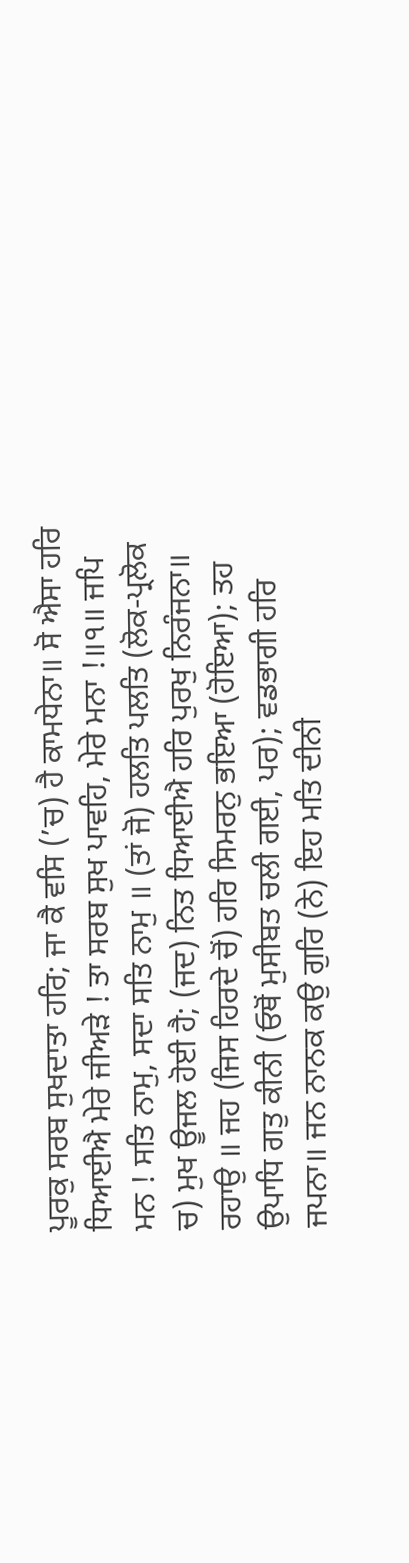ਪੂਰਕੁ ਸਰਬ ਸੁਖਦਾਤਾ ਹਰਿ; ਜਾ ਕੈ ਵਸਿ (’ਚ) ਹੈ ਕਾਮਧੇਨਾ॥ ਸੋ ਐਸਾ ਹਰਿ ਧਿਆਈਐ ਮੇਰੇ ਜੀਅੜੇ ! ਤਾ ਸਰਬ ਸੁਖ ਪਾਵਹਿ, ਮੇਰੇ ਮਨਾ !॥੧॥ ਜਪਿ ਮਨ ! ਸਤਿ ਨਾਮੁ, ਸਦਾ ਸਤਿ ਨਾਮੁ ॥ (ਤਾਂ ਜੋ) ਹਲਤਿ ਪਲਤਿ (ਲੋਕ-ਪ੍ਰਲੋਕ ਚ) ਮੁਖ ਊਜਲ ਹੋਈ ਹੈ; (ਜਦ) ਨਿਤ ਧਿਆਈਐ ਹਰਿ ਪੁਰਖੁ ਨਿਰੰਜਨਾ॥ ਰਹਾਉ ॥ ਜਹ (ਜਿਸ ਹਿਰਦੇ ਚੋਂ) ਹਰਿ ਸਿਮਰਨੁ ਭਇਆ (ਹੋਇਆ); ਤਹ ਉਪਾਧਿ ਗਤੁ ਕੀਨੀ (ਓਥੋਂ ਮੁਸੀਬਤ ਚਲੀ ਗਈ, ਪਰ); ਵਡਭਾਗੀ ਹਰਿ ਜਪਨਾ॥ ਜਨ ਨਾਨਕ ਕਉ ਗੁਰਿ (ਨੇ) ਇਹ ਮਤਿ ਦੀਨੀ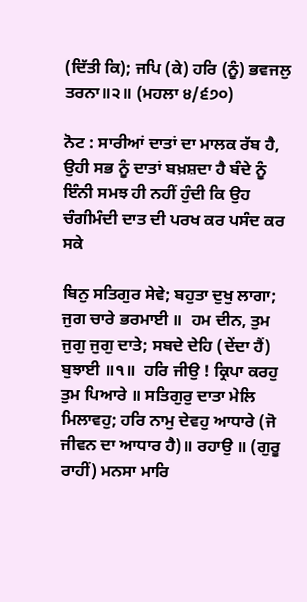(ਦਿੱਤੀ ਕਿ); ਜਪਿ (ਕੇ) ਹਰਿ (ਨੂੰ) ਭਵਜਲੁ ਤਰਨਾ॥੨॥ (ਮਹਲਾ ੪/੬੭੦)

ਨੋਟ : ਸਾਰੀਆਂ ਦਾਤਾਂ ਦਾ ਮਾਲਕ ਰੱਬ ਹੈ, ਉਹੀ ਸਭ ਨੂੰ ਦਾਤਾਂ ਬਖ਼ਸ਼ਦਾ ਹੈ ਬੰਦੇ ਨੂੰ ਇੰਨੀ ਸਮਝ ਹੀ ਨਹੀਂ ਹੁੰਦੀ ਕਿ ਉਹ ਚੰਗੀਮੰਦੀ ਦਾਤ ਦੀ ਪਰਖ ਕਰ ਪਸੰਦ ਕਰ ਸਕੇ

ਬਿਨੁ ਸਤਿਗੁਰ ਸੇਵੇ; ਬਹੁਤਾ ਦੁਖੁ ਲਾਗਾ; ਜੁਗ ਚਾਰੇ ਭਰਮਾਈ ॥  ਹਮ ਦੀਨ, ਤੁਮ ਜੁਗੁ ਜੁਗੁ ਦਾਤੇ; ਸਬਦੇ ਦੇਹਿ (ਦੇਂਦਾ ਹੈਂ) ਬੁਝਾਈ ॥੧॥  ਹਰਿ ਜੀਉ ! ਕ੍ਰਿਪਾ ਕਰਹੁ ਤੁਮ ਪਿਆਰੇ ॥ ਸਤਿਗੁਰੁ ਦਾਤਾ ਮੇਲਿ ਮਿਲਾਵਹੁ; ਹਰਿ ਨਾਮੁ ਦੇਵਹੁ ਆਧਾਰੇ (ਜੋ ਜੀਵਨ ਦਾ ਆਧਾਰ ਹੈ)॥ ਰਹਾਉ ॥ (ਗੁਰੂ ਰਾਹੀਂ) ਮਨਸਾ ਮਾਰਿ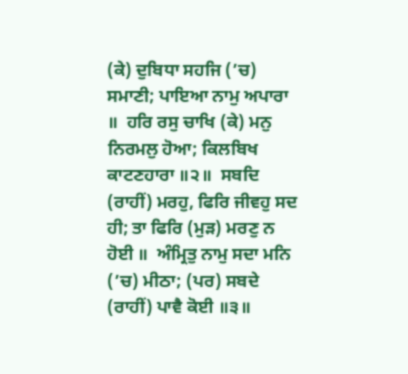(ਕੇ) ਦੁਬਿਧਾ ਸਹਜਿ (’ਚ) ਸਮਾਣੀ; ਪਾਇਆ ਨਾਮੁ ਅਪਾਰਾ ॥  ਹਰਿ ਰਸੁ ਚਾਖਿ (ਕੇ) ਮਨੁ ਨਿਰਮਲੁ ਹੋਆ; ਕਿਲਬਿਖ ਕਾਟਣਹਾਰਾ ॥੨॥  ਸਬਦਿ (ਰਾਹੀਂ) ਮਰਹੁ, ਫਿਰਿ ਜੀਵਹੁ ਸਦ ਹੀ; ਤਾ ਫਿਰਿ (ਮੁੜ) ਮਰਣੁ ਨ ਹੋਈ ॥  ਅੰਮ੍ਰਿਤੁ ਨਾਮੁ ਸਦਾ ਮਨਿ (’ਚ) ਮੀਠਾ; (ਪਰ) ਸਬਦੇ (ਰਾਹੀਂ) ਪਾਵੈ ਕੋਈ ॥੩॥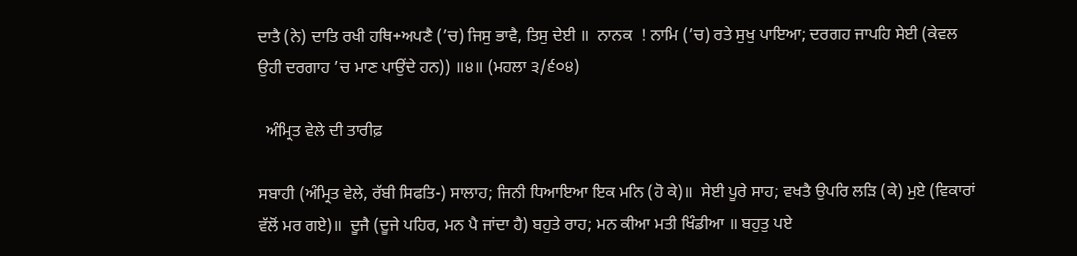ਦਾਤੈ (ਨੇ) ਦਾਤਿ ਰਖੀ ਹਥਿ+ਅਪਣੈ (’ਚ) ਜਿਸੁ ਭਾਵੈ, ਤਿਸੁ ਦੇਈ ॥  ਨਾਨਕ  ! ਨਾਮਿ (’ਚ) ਰਤੇ ਸੁਖੁ ਪਾਇਆ; ਦਰਗਹ ਜਾਪਹਿ ਸੇਈ (ਕੇਵਲ ਉਹੀ ਦਰਗਾਹ ’ਚ ਮਾਣ ਪਾਉਂਦੇ ਹਨ)) ॥੪॥ (ਮਹਲਾ ੩/੬੦੪)

  ਅੰਮ੍ਰਿਤ ਵੇਲੇ ਦੀ ਤਾਰੀਫ਼

ਸਬਾਹੀ (ਅੰਮ੍ਰਿਤ ਵੇਲੇ, ਰੱਬੀ ਸਿਫਤਿ-) ਸਾਲਾਹ; ਜਿਨੀ ਧਿਆਇਆ ਇਕ ਮਨਿ (ਹੋ ਕੇ)॥  ਸੇਈ ਪੂਰੇ ਸਾਹ; ਵਖਤੈ ਉਪਰਿ ਲੜਿ (ਕੇ) ਮੁਏ (ਵਿਕਾਰਾਂ ਵੱਲੋਂ ਮਰ ਗਏ)॥  ਦੂਜੈ (ਦੂਜੇ ਪਹਿਰ, ਮਨ ਪੈ ਜਾਂਦਾ ਹੈ) ਬਹੁਤੇ ਰਾਹ; ਮਨ ਕੀਆ ਮਤੀ ਖਿੰਡੀਆ ॥ ਬਹੁਤੁ ਪਏ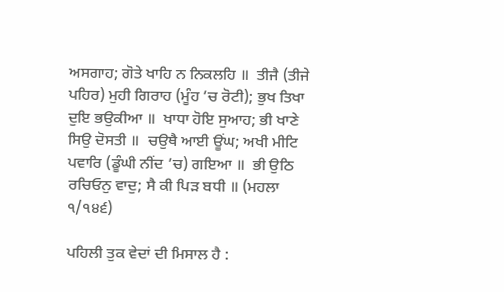ਅਸਗਾਹ; ਗੋਤੇ ਖਾਹਿ ਨ ਨਿਕਲਹਿ ॥  ਤੀਜੈ (ਤੀਜੇ ਪਹਿਰ) ਮੁਹੀ ਗਿਰਾਹ (ਮੂੰਹ ’ਚ ਰੋਟੀ); ਭੁਖ ਤਿਖਾ ਦੁਇ ਭਉਕੀਆ ॥  ਖਾਧਾ ਹੋਇ ਸੁਆਹ; ਭੀ ਖਾਣੇ ਸਿਉ ਦੋਸਤੀ ॥  ਚਉਥੈ ਆਈ ਊਂਘ; ਅਖੀ ਮੀਟਿ ਪਵਾਰਿ (ਡੂੰਘੀ ਨੀਂਦ ’ਚ) ਗਇਆ ॥  ਭੀ ਉਠਿ ਰਚਿਓਨੁ ਵਾਦੁ; ਸੈ ਕੀ ਪਿੜ ਬਧੀ ॥ (ਮਹਲਾ ੧/੧੪੬)

ਪਹਿਲੀ ਤੁਕ ਵੇਦਾਂ ਦੀ ਮਿਸਾਲ ਹੈ :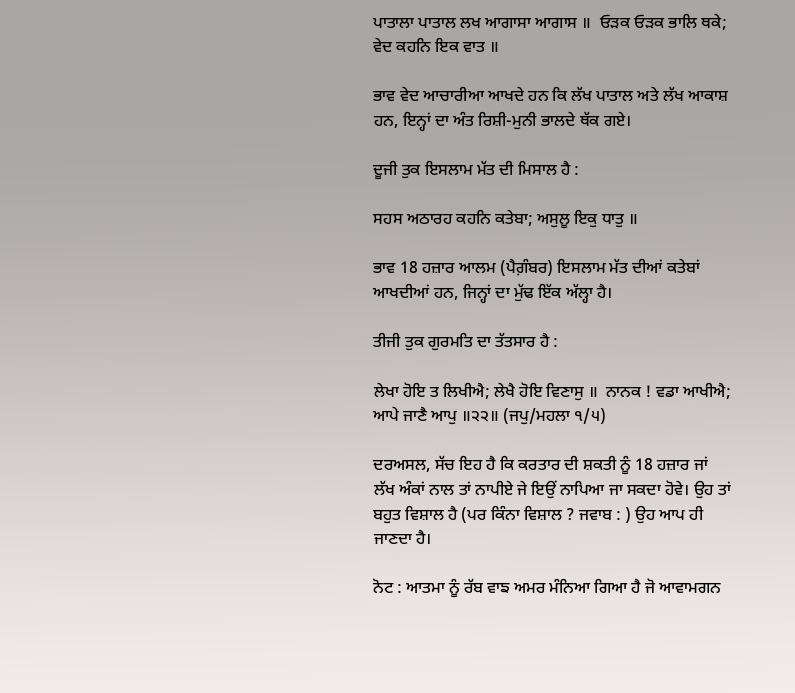ਪਾਤਾਲਾ ਪਾਤਾਲ ਲਖ ਆਗਾਸਾ ਆਗਾਸ ॥  ਓੜਕ ਓੜਕ ਭਾਲਿ ਥਕੇ; ਵੇਦ ਕਹਨਿ ਇਕ ਵਾਤ ॥

ਭਾਵ ਵੇਦ ਆਚਾਰੀਆ ਆਖਦੇ ਹਨ ਕਿ ਲੱਖ ਪਾਤਾਲ ਅਤੇ ਲੱਖ ਆਕਾਸ਼ ਹਨ, ਇਨ੍ਹਾਂ ਦਾ ਅੰਤ ਰਿਸ਼ੀ-ਮੁਨੀ ਭਾਲਦੇ ਥੱਕ ਗਏ।

ਦੂਜੀ ਤੁਕ ਇਸਲਾਮ ਮੱਤ ਦੀ ਮਿਸਾਲ ਹੈ :

ਸਹਸ ਅਠਾਰਹ ਕਹਨਿ ਕਤੇਬਾ; ਅਸੁਲੂ ਇਕੁ ਧਾਤੁ ॥

ਭਾਵ 18 ਹਜ਼ਾਰ ਆਲਮ (ਪੈਗ਼ੰਬਰ) ਇਸਲਾਮ ਮੱਤ ਦੀਆਂ ਕਤੇਬਾਂ ਆਖਦੀਆਂ ਹਨ, ਜਿਨ੍ਹਾਂ ਦਾ ਮੁੱਢ ਇੱਕ ਅੱਲ੍ਹਾ ਹੈ।

ਤੀਜੀ ਤੁਕ ਗੁਰਮਤਿ ਦਾ ਤੱਤਸਾਰ ਹੈ :

ਲੇਖਾ ਹੋਇ ਤ ਲਿਖੀਐ; ਲੇਖੈ ਹੋਇ ਵਿਣਾਸੁ ॥  ਨਾਨਕ ! ਵਡਾ ਆਖੀਐ; ਆਪੇ ਜਾਣੈ ਆਪੁ ॥੨੨॥ (ਜਪੁ/ਮਹਲਾ ੧/੫)

ਦਰਅਸਲ, ਸੱਚ ਇਹ ਹੈ ਕਿ ਕਰਤਾਰ ਦੀ ਸ਼ਕਤੀ ਨੂੰ 18 ਹਜ਼ਾਰ ਜਾਂ ਲੱਖ ਅੰਕਾਂ ਨਾਲ ਤਾਂ ਨਾਪੀਏ ਜੇ ਇਉਂ ਨਾਪਿਆ ਜਾ ਸਕਦਾ ਹੋਵੇ। ਉਹ ਤਾਂ ਬਹੁਤ ਵਿਸ਼ਾਲ ਹੈ (ਪਰ ਕਿੰਨਾ ਵਿਸ਼ਾਲ ? ਜਵਾਬ : ) ਉਹ ਆਪ ਹੀ ਜਾਣਦਾ ਹੈ।

ਨੋਟ : ਆਤਮਾ ਨੂੰ ਰੱਬ ਵਾਙ ਅਮਰ ਮੰਨਿਆ ਗਿਆ ਹੈ ਜੋ ਆਵਾਮਗਨ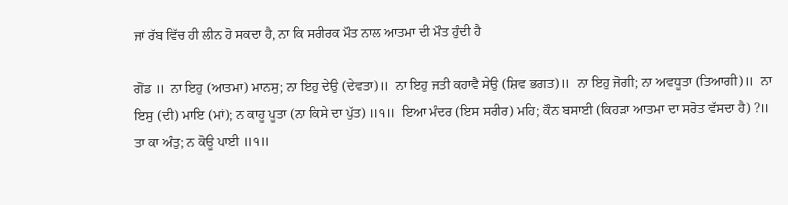ਜਾਂ ਰੱਬ ਵਿੱਚ ਹੀ ਲੀਨ ਹੋ ਸਕਦਾ ਹੈ, ਨਾ ਕਿ ਸਰੀਰਕ ਮੌਤ ਨਾਲ ਆਤਮਾ ਦੀ ਮੌਤ ਹੁੰਦੀ ਹੈ

ਗੋਂਡ ॥  ਨਾ ਇਹੁ (ਆਤਮਾ) ਮਾਨਸੁ; ਨਾ ਇਹੁ ਦੇਉ (ਦੇਵਤਾ)॥  ਨਾ ਇਹੁ ਜਤੀ ਕਹਾਵੈ ਸੇਉ (ਸ਼ਿਵ ਭਗਤ)॥  ਨਾ ਇਹੁ ਜੋਗੀ; ਨਾ ਅਵਧੂਤਾ (ਤਿਆਗੀ)॥  ਨਾ ਇਸੁ (ਦੀ) ਮਾਇ (ਮਾਂ); ਨ ਕਾਹੂ ਪੂਤਾ (ਨਾ ਕਿਸੇ ਦਾ ਪੁੱਤ) ॥੧॥  ਇਆ ਮੰਦਰ (ਇਸ ਸਰੀਰ) ਮਹਿ; ਕੌਨ ਬਸਾਈ (ਕਿਹੜਾ ਆਤਮਾ ਦਾ ਸਰੋਤ ਵੱਸਦਾ ਹੈ) ?॥  ਤਾ ਕਾ ਅੰਤੁ; ਨ ਕੋਊ ਪਾਈ ॥੧॥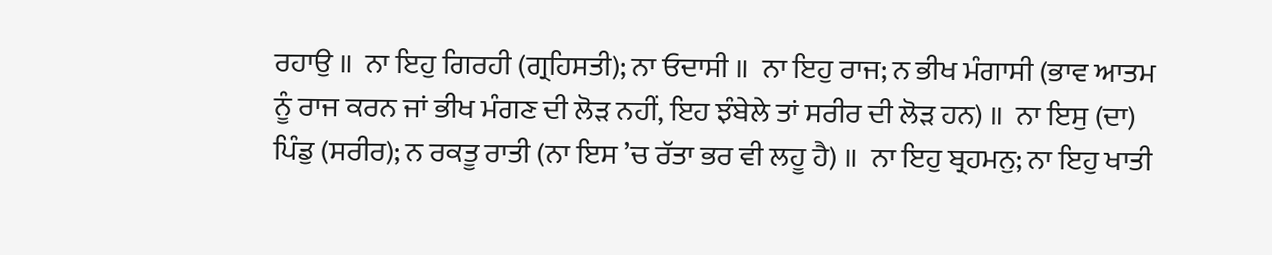ਰਹਾਉ ॥  ਨਾ ਇਹੁ ਗਿਰਹੀ (ਗ੍ਰਹਿਸਤੀ); ਨਾ ਓਦਾਸੀ ॥  ਨਾ ਇਹੁ ਰਾਜ; ਨ ਭੀਖ ਮੰਗਾਸੀ (ਭਾਵ ਆਤਮ ਨੂੰ ਰਾਜ ਕਰਨ ਜਾਂ ਭੀਖ ਮੰਗਣ ਦੀ ਲੋੜ ਨਹੀਂ, ਇਹ ਝੰਬੇਲੇ ਤਾਂ ਸਰੀਰ ਦੀ ਲੋੜ ਹਨ) ॥  ਨਾ ਇਸੁ (ਦਾ) ਪਿੰਡੁ (ਸਰੀਰ); ਨ ਰਕਤੂ ਰਾਤੀ (ਨਾ ਇਸ ’ਚ ਰੱਤਾ ਭਰ ਵੀ ਲਹੂ ਹੈ) ॥  ਨਾ ਇਹੁ ਬ੍ਰਹਮਨੁ; ਨਾ ਇਹੁ ਖਾਤੀ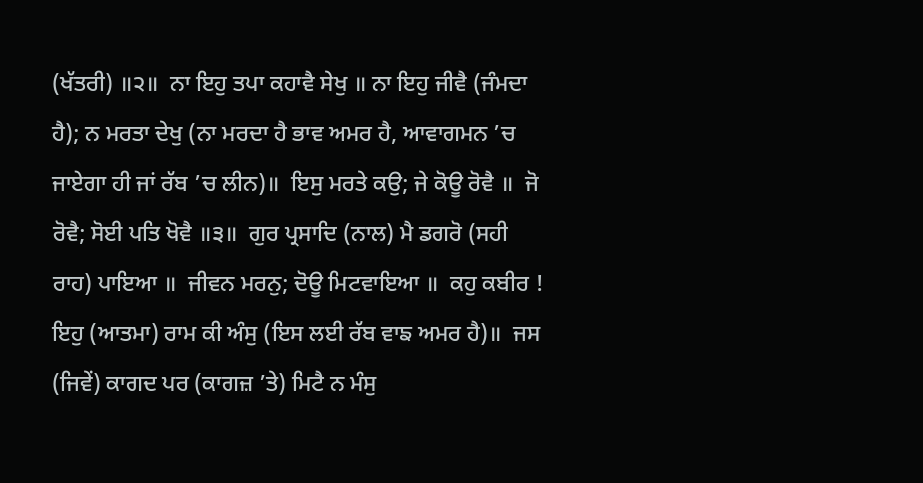(ਖੱਤਰੀ) ॥੨॥  ਨਾ ਇਹੁ ਤਪਾ ਕਹਾਵੈ ਸੇਖੁ ॥ ਨਾ ਇਹੁ ਜੀਵੈ (ਜੰਮਦਾ ਹੈ); ਨ ਮਰਤਾ ਦੇਖੁ (ਨਾ ਮਰਦਾ ਹੈ ਭਾਵ ਅਮਰ ਹੈ, ਆਵਾਗਮਨ ’ਚ ਜਾਏਗਾ ਹੀ ਜਾਂ ਰੱਬ ’ਚ ਲੀਨ)॥  ਇਸੁ ਮਰਤੇ ਕਉ; ਜੇ ਕੋਊ ਰੋਵੈ ॥  ਜੋ ਰੋਵੈ; ਸੋਈ ਪਤਿ ਖੋਵੈ ॥੩॥  ਗੁਰ ਪ੍ਰਸਾਦਿ (ਨਾਲ) ਮੈ ਡਗਰੋ (ਸਹੀ ਰਾਹ) ਪਾਇਆ ॥  ਜੀਵਨ ਮਰਨੁ; ਦੋਊ ਮਿਟਵਾਇਆ ॥  ਕਹੁ ਕਬੀਰ !  ਇਹੁ (ਆਤਮਾ) ਰਾਮ ਕੀ ਅੰਸੁ (ਇਸ ਲਈ ਰੱਬ ਵਾਙ ਅਮਰ ਹੈ)॥  ਜਸ (ਜਿਵੇਂ) ਕਾਗਦ ਪਰ (ਕਾਗਜ਼ ’ਤੇ) ਮਿਟੈ ਨ ਮੰਸੁ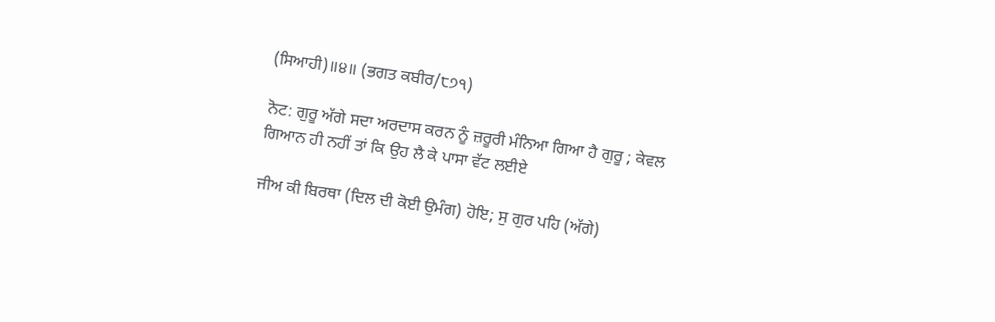(ਸਿਆਹੀ)॥੪॥ (ਭਗਤ ਕਬੀਰ/੮੭੧)

ਨੋਟ: ਗੁਰੂ ਅੱਗੇ ਸਦਾ ਅਰਦਾਸ ਕਰਨ ਨੂੰ ਜ਼ਰੂਰੀ ਮੰਨਿਆ ਗਿਆ ਹੈ ਗੁਰੂ ; ਕੇਵਲ ਗਿਆਨ ਹੀ ਨਹੀਂ ਤਾਂ ਕਿ ਉਹ ਲੈ ਕੇ ਪਾਸਾ ਵੱਟ ਲਈਏ

ਜੀਅ ਕੀ ਬਿਰਥਾ (ਦਿਲ ਦੀ ਕੋਈ ਉਮੰਗ) ਹੋਇ; ਸੁ ਗੁਰ ਪਹਿ (ਅੱਗੇ)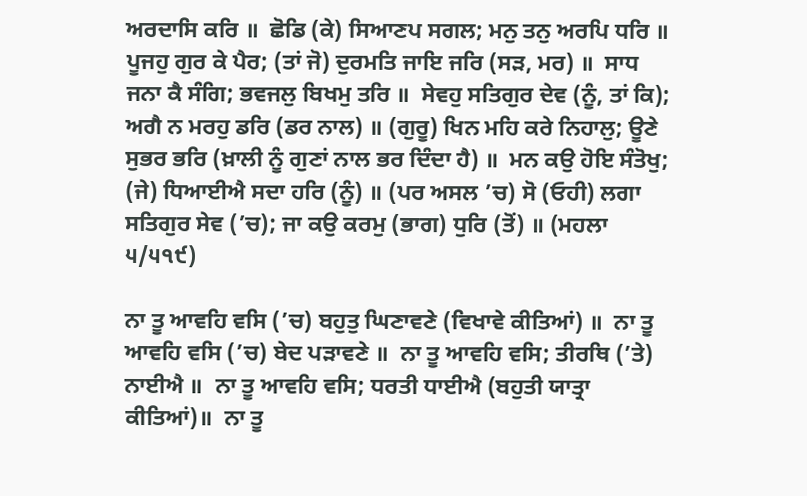ਅਰਦਾਸਿ ਕਰਿ ॥  ਛੋਡਿ (ਕੇ) ਸਿਆਣਪ ਸਗਲ; ਮਨੁ ਤਨੁ ਅਰਪਿ ਧਰਿ ॥  ਪੂਜਹੁ ਗੁਰ ਕੇ ਪੈਰ; (ਤਾਂ ਜੋ) ਦੁਰਮਤਿ ਜਾਇ ਜਰਿ (ਸੜ, ਮਰ) ॥  ਸਾਧ ਜਨਾ ਕੈ ਸੰਗਿ; ਭਵਜਲੁ ਬਿਖਮੁ ਤਰਿ ॥  ਸੇਵਹੁ ਸਤਿਗੁਰ ਦੇਵ (ਨੂੰ, ਤਾਂ ਕਿ); ਅਗੈ ਨ ਮਰਹੁ ਡਰਿ (ਡਰ ਨਾਲ) ॥ (ਗੁਰੂ) ਖਿਨ ਮਹਿ ਕਰੇ ਨਿਹਾਲੁ; ਊਣੇ ਸੁਭਰ ਭਰਿ (ਖ਼ਾਲੀ ਨੂੰ ਗੁਣਾਂ ਨਾਲ ਭਰ ਦਿੰਦਾ ਹੈ) ॥  ਮਨ ਕਉ ਹੋਇ ਸੰਤੋਖੁ; (ਜੇ) ਧਿਆਈਐ ਸਦਾ ਹਰਿ (ਨੂੰ) ॥ (ਪਰ ਅਸਲ ’ਚ) ਸੋ (ਓਹੀ) ਲਗਾ ਸਤਿਗੁਰ ਸੇਵ (’ਚ); ਜਾ ਕਉ ਕਰਮੁ (ਭਾਗ) ਧੁਰਿ (ਤੋਂ) ॥ (ਮਹਲਾ ੫/੫੧੯)

ਨਾ ਤੂ ਆਵਹਿ ਵਸਿ (’ਚ) ਬਹੁਤੁ ਘਿਣਾਵਣੇ (ਵਿਖਾਵੇ ਕੀਤਿਆਂ) ॥  ਨਾ ਤੂ ਆਵਹਿ ਵਸਿ (’ਚ) ਬੇਦ ਪੜਾਵਣੇ ॥  ਨਾ ਤੂ ਆਵਹਿ ਵਸਿ; ਤੀਰਥਿ (’ਤੇ) ਨਾਈਐ ॥  ਨਾ ਤੂ ਆਵਹਿ ਵਸਿ; ਧਰਤੀ ਧਾਈਐ (ਬਹੁਤੀ ਯਾਤ੍ਰਾ ਕੀਤਿਆਂ)॥  ਨਾ ਤੂ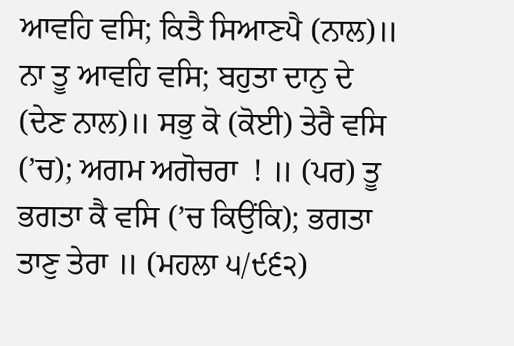ਆਵਹਿ ਵਸਿ; ਕਿਤੈ ਸਿਆਣਪੈ (ਨਾਲ)॥  ਨਾ ਤੂ ਆਵਹਿ ਵਸਿ; ਬਹੁਤਾ ਦਾਨੁ ਦੇ (ਦੇਣ ਨਾਲ)॥ ਸਭੁ ਕੋ (ਕੋਈ) ਤੇਰੈ ਵਸਿ (’ਚ); ਅਗਮ ਅਗੋਚਰਾ  ! ॥ (ਪਰ) ਤੂ ਭਗਤਾ ਕੈ ਵਸਿ (’ਚ ਕਿਉਂਕਿ); ਭਗਤਾ ਤਾਣੁ ਤੇਰਾ ॥ (ਮਹਲਾ ੫/੯੬੨)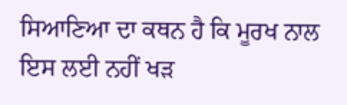ਸਿਆਣਿਆ ਦਾ ਕਥਨ ਹੈ ਕਿ ਮੂਰਖ ਨਾਲ ਇਸ ਲਈ ਨਹੀਂ ਖੜ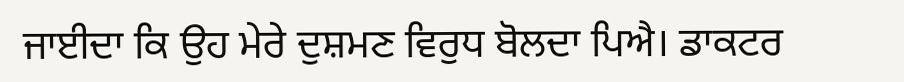ਜਾਈਦਾ ਕਿ ਉਹ ਮੇਰੇ ਦੁਸ਼ਮਣ ਵਿਰੁਧ ਬੋਲਦਾ ਪਿਐ। ਡਾਕਟਰ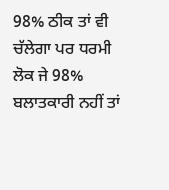98% ਠੀਕ ਤਾਂ ਵੀ ਚੱਲੇਗਾ ਪਰ ਧਰਮੀ ਲੋਕ ਜੇ 98% ਬਲਾਤਕਾਰੀ ਨਹੀਂ ਤਾਂ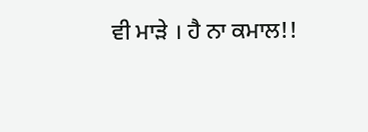ਵੀ ਮਾੜੇ । ਹੈ ਨਾ ਕਮਾਲ!!